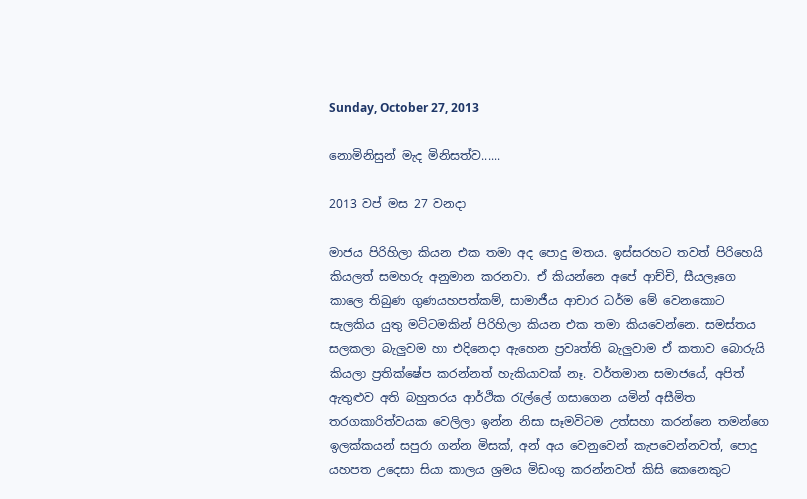Sunday, October 27, 2013

නොමිනිසුන් මැද මිනිසත්ව......

2013 වප් මස 27 වනදා

මාජය පිරිහිලා කියන එක තමා අද පොදු මතය. ඉස්සරහට තවත් පිරිහෙයි කියලත් සමහරු අනුමාන කරනවා. ඒ කියන්නෙ අපේ ආච්චි, සීයලෑගෙ කාලෙ තිබුණ ගුණයහපත්කම්, සාමාජීය ආචාර ධර්ම මේ වෙනකොට සැලකිය යුතු මට්ටමකින් පිරිහිලා කියන එක තමා කියවෙන්නෙ. සමස්තය සලකලා බැලුවම හා එදිනෙදා ඇහෙන ප්‍රවෘත්ති බැලුවාම ඒ කතාව බොරුයි කියලා ප්‍රතික්ෂේප කරන්නත් හැකියාවක් නෑ. වර්තමාන සමාජයේ, අපිත් ඇතුළුව අති බහුතරය ආර්ථික රැල්ලේ ගසාගෙන යමින් අසීමිත තරගකාරිත්වයක වෙලිලා ඉන්න නිසා සෑමවිටම උත්සහා කරන්නෙ තමන්ගෙ ඉලක්කයන් සපුරා ගන්න මිසක්, අන් අය වෙනුවෙන් කැපවෙන්නවත්, පොදු යහපත උදෙසා සියා කාලය ශ්‍රමය මිඩංගු කරන්නවත් කිසි කෙනෙකුට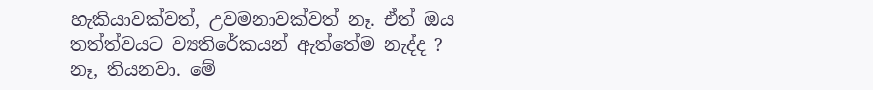හැකියාවක්වත්, උවමනාවක්වත් නෑ. ඒත් ඔය තත්ත්වයට ව්‍යතිරේකයන් ඇත්තේම නැද්ද ? නෑ, තියනවා. මේ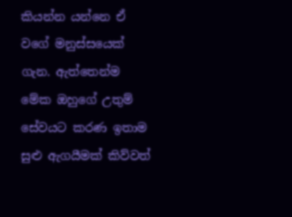කියන්න යන්නෙ ඒ වගේ මනුස්සයෙක් ගැන. ඇත්තෙන්ම මේක ඔහුගේ උතුම් සේවයට කරණ ඉතාම සුළු ඇගයීමක් කිව්වත්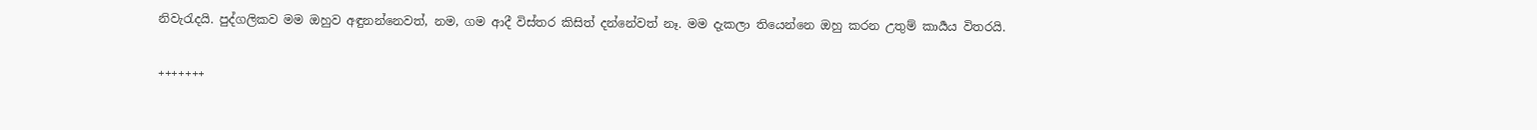නිවැරැදයි. පුද්ගලිකව මම ඔහුව අඳුනන්නෙවත්, නම, ගම ආදී විස්තර කිසිත් දන්නේවත් නෑ. මම දැකලා තියෙන්නෙ ඔහු කරන උතුම් කාර්‍යය විතරයි.

+++++++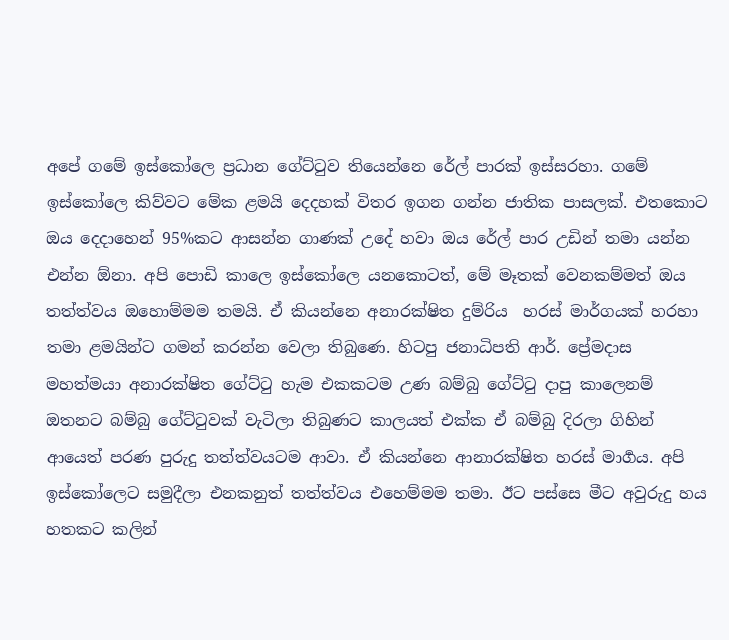අපේ ගමේ ඉස්කෝලෙ ප්‍රධාන ගේට්ටුව තියෙන්නෙ රේල් පාරක් ඉස්සරහා. ගමේ ඉස්කෝලෙ කිව්වට මේක ළමයි දෙදහක් විතර ඉගන ගන්න ජාතික පාසලක්. එතකොට ඔය දෙදාහෙන් 95%කට ආසන්න ගාණක් උදේ හවා ඔය රේල් පාර උඩින් තමා යන්න එන්න ඕනා. අපි පොඩි කාලෙ ඉස්කෝලෙ යනකොටත්, මේ මෑතක් වෙනකම්මත් ඔය තත්ත්වය ඔහොම්මම තමයි. ඒ කියන්නෙ අනාරක්ෂිත දුම්රිය  හරස් මාර්ගයක් හරහා තමා ළමයින්ට ගමන් කරන්න වෙලා තිබුණෙ. හිටපු ජනාධිපති ආර්. ප්‍රේමදාස මහත්මයා අනාරක්ෂිත ගේට්ටු හැම එකකටම උණ බම්බු ගේට්ටු දාපු කාලෙනම් ඔතනට බම්බු ගේට්ටුවක් වැටිලා තිබුණට කාලයත් එක්ක ඒ බම්බු දිරලා ගිහින් ආයෙත් පරණ පුරුදු තත්ත්වයටම ආවා. ඒ කියන්නෙ ආනාරක්ෂිත හරස් මාර්‍ගය. අපි ඉස්කෝලෙට සමුදීලා එනකනුත් තත්ත්වය එහෙම්මම තමා. ඊට පස්සෙ මීට අවුරුදු හය හතකට කලින්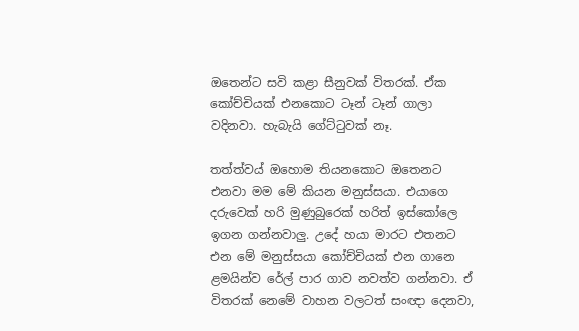ඔතෙන්ට සවි කළා සීනුවක් විතරක්. ඒක කෝච්චියක් එනකොට ටෑන් ටෑන් ගාලා වදිනවා. හැබැයි ගේට්ටුවක් නෑ.

තත්ත්වය් ඔහොම තියනකොට ඔතෙනට එනවා මම මේ කියන මනුස්සයා. එයාගෙ දරුවෙක් හරි මුණුබුරෙක් හරිත් ඉස්කෝලෙ ඉගන ගන්නවාලු. උදේ හයා මාරට එතනට එන මේ මනුස්සයා කෝච්චියක් එන ගානෙ ළමයින්ව රේල් පාර ගාව නවත්ව ගන්නවා. ඒ විතරක් නෙමේ වාහන වලටත් සංඥා දෙනවා,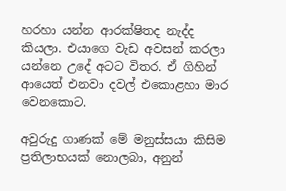හරහා යන්න ආරක්ෂිතද නැද්ද කියලා. එයාගෙ වැඩ අවසන් කරලා යන්නෙ උදේ අටට විතර. ඒ ගිහින් ආයෙත් එනවා දවල් එකොළහා මාර වෙනකොට.

අවුරුදු ගාණක් මේ මනුස්සයා කිසිම ප්‍රතිලාභයක් නොලබා, අනුන්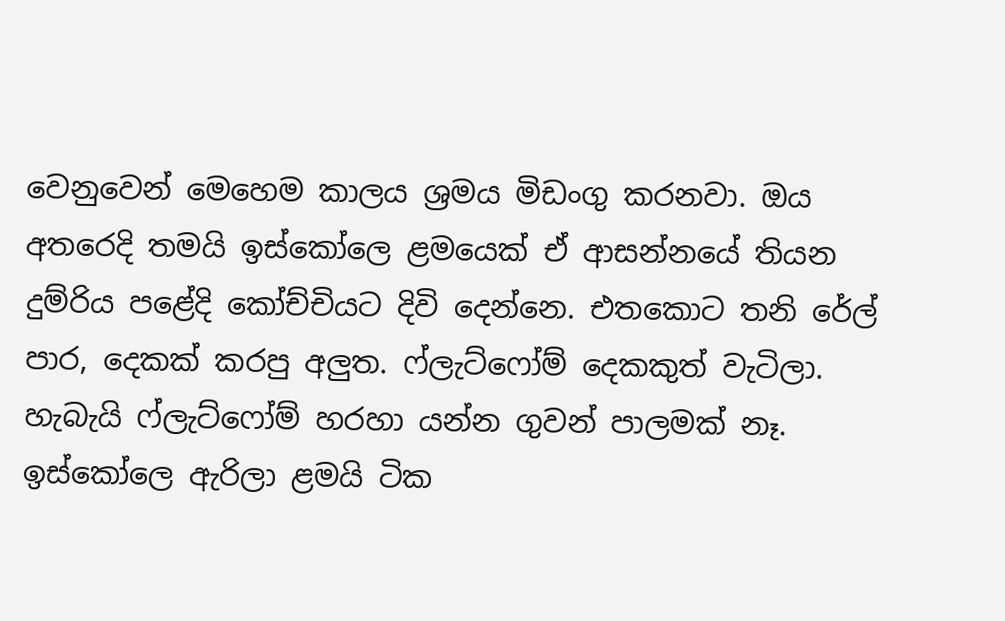වෙනුවෙන් මෙහෙම කාලය ශ්‍රමය මිඩංගු කරනවා. ඔය අතරෙදි තමයි ඉස්කෝලෙ ළමයෙක් ඒ ආසන්නයේ තියන දුම්රිය පළේදි කෝච්චියට දිවි දෙන්නෙ. එතකොට තනි රේල් පාර, දෙකක් කරපු අලුත. ෆ්ලැට්ෆෝම් දෙකකුත් වැටිලා. හැබැයි ෆ්ලැට්ෆෝම් හරහා යන්න ගුවන් පාලමක් නෑ. ඉස්කෝලෙ ඇරිලා ළමයි ටික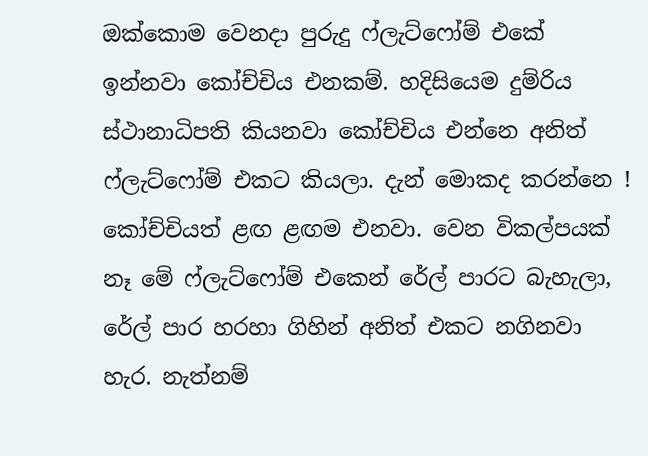ඔක්කොම වෙනදා පුරුදු ෆ්ලැට්ෆෝම් එකේ ඉන්නවා කෝච්චිය එනකම්. හදිසියෙම දුම්රිය ස්ථානාධිපති කියනවා කෝච්චිය එන්නෙ අනිත් ෆ්ලැට්ෆෝම් එකට කියලා. දැන් මොකද කරන්නෙ ! කෝච්චියත් ළඟ ළඟම එනවා. වෙන විකල්පයක් නෑ මේ ෆ්ලැට්ෆෝම් එකෙන් රේල් පාරට බැහැලා, රේල් පාර හරහා ගිහින් අනිත් එකට නගිනවා හැර. නැත්නම්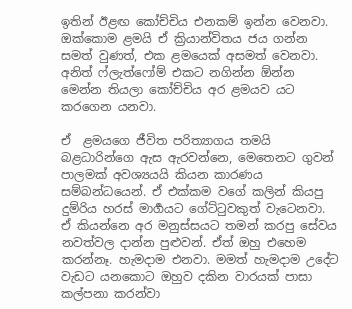ඉතින් ඊළඟ කෝච්චිය එනකම් ඉන්න වෙනවා. ඔක්කොම ළමයි ඒ ක්‍රියාන්විතය ජය ගන්න සමත් වුණත්, එක ළමයෙක් අසමත් වෙනවා. අනිත් ෆ්ලැත්ෆෝම් එකට නගින්න ඕන්න මෙන්න තියලා කෝච්චිය අර ළමයව යට කරගෙන යනවා.

ඒ  ළමයගෙ ජීවිත පරිත්‍යාගය තමයි බළධාරින්ගෙ ඇස ඇරවන්නෙ, මෙතෙනට ගුවන් පාලමක් අවශ්‍යයයි කියන කාරණය සම්බන්ධයෙන්. ඒ එක්කම වගේ කලින් කියපු දුම්රිය හරස් මාර්‍ගයට ගේට්ටුවකුත් වැටෙනවා. ඒ කියන්නෙ අර මනුස්සයට තමන් කරපු සේවය නවත්වල දාන්න පුළුවන්. ඒත් ඔහු එහෙම කරන්නෑ. හැමදාම එනවා. මමත් හැමදාම උදේට වැඩට යනකොට ඔහුව දකින වාරයක් පාසා කල්පනා කරන්වා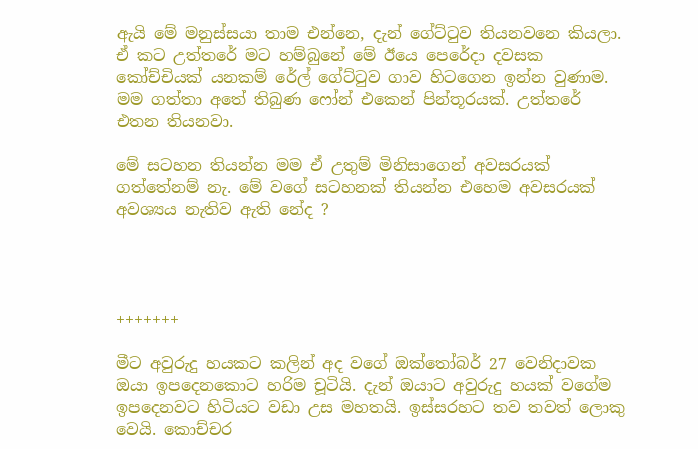ඇයි මේ මනුස්සයා තාම එන්නෙ, දැන් ගේට්ටුව තියනවනෙ කියලා. ඒ කට උත්තරේ මට හම්බුනේ මේ ඊයෙ පෙරේදා දවසක කෝච්චියක් යනකම් රේල් ගේට්ටුව ගාව හිටගෙන ඉන්න වුණාම. මම ගත්තා අතේ තිබුණ ෆෝන් එකෙන් පින්තූරයක්. උත්තරේ එතන තියනවා.

මේ සටහන තියන්න මම ඒ උතුම් මිනිසාගෙන් අවසරයක් ගත්තේනම් නැ. මේ වගේ සටහනක් තියන්න එහෙම අවසරයක් අවශ්‍යය නැතිව ඇති නේද ?




+++++++

මීට අවුරුදු හයකට කලින් අද වගේ ඔක්තෝබර් 27 වෙනිදාවක ඔයා ඉපදෙනකොට හරිම චූටියි. දැන් ඔයාට අවුරුදු හයක් වගේම ඉපදෙනවට හිටියට වඩා උස මහතයි. ඉස්සරහට තව තවත් ලොකු වෙයි. කොච්චර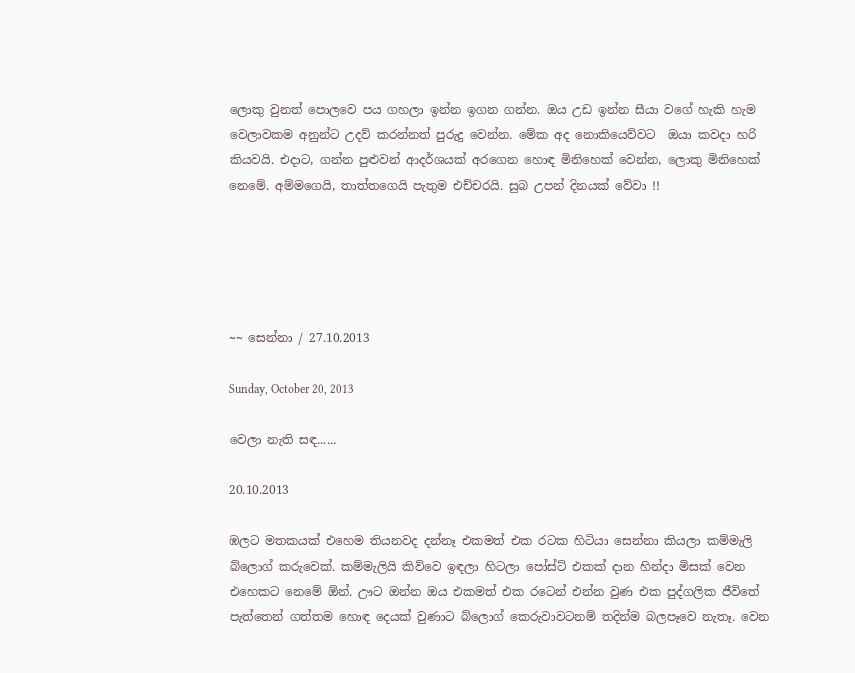ලොකු වුනත් පොලවෙ පය ගහලා ඉන්න ඉගන ගන්න. ඔය උඩ ඉන්න සීයා වගේ හැකි හැම වෙලාවකම අනුන්ට උදව් කරන්නත් පුරුදු වෙන්න. මේක අද නොකියෙව්වට  ඔයා කවදා හරි කියවයි. එදාට, ගන්න පුළුවන් ආදර්ශයක් අරගෙන හොඳ මිනිහෙක් වෙන්න, ලොකු මිනිහෙක් නෙමේ. අම්මගෙයි, තාත්තගෙයි පැතුම එච්චරයි. සුබ උපන් දිනයක් වේවා !!





~~ සෙන්නා / 27.10.2013

Sunday, October 20, 2013

වෙලා නැති සඳ......

20.10.2013

ඹලට මතකයක් එහෙම තියනවද දන්නෑ එකමත් එක රටක හිටියා සෙන්නා කියලා කම්මැලි බ්ලොග් කරුවෙක්. කම්මැලියි කිව්වෙ ඉඳලා හිටලා පෝස්ට් එකක් දාන හින්දා මිසක් වෙන එහෙකට නෙමේ ඕන්. ඌට ඔන්න ඔය එකමත් එක රටෙන් එන්න වුණ එක පුද්ගලික ජීවිතේ පැත්තෙන් ගත්තම හොඳ දෙයක් වුණාට බ්ලොග් කෙරුවාවටනම් තදින්ම බලපෑවෙ නැතෑ. වෙන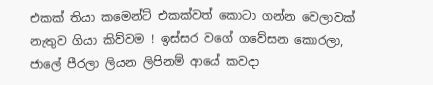එකක් තියා කමෙන්ට් එකක්වත් කොටා ගන්න වෙලාවක් නැතුව ගියා කිව්වම ! ඉස්සර වගේ ගවේසන කොරලා, ජාලේ පීරලා ලියන ලිපිනම් ආයේ කවදා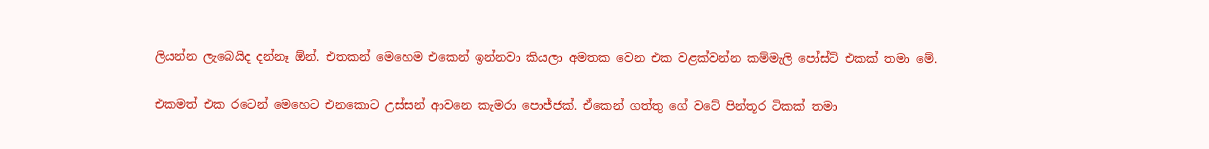ලියන්න ලැබෙයිද දන්නෑ ඕන්. එතකන් මෙහෙම එකෙන් ඉන්නවා කියලා අමතක වෙන එක වළක්වන්න කම්මැලි පෝස්ට් එකක් තමා මේ.

එකමත් එක රටෙන් මෙහෙට එනකොට උස්සන් ආවනෙ කැමරා පොජ්ජක්. ඒකෙන් ගත්තු ගේ වටේ පින්තූර ටිකක් තමා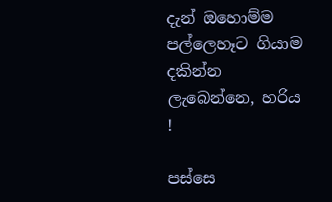දැන් ඔහොම්ම පල්ලෙහෑට ගියාම දකින්න ලැබෙන්නෙ, හරිය !

පස්සෙ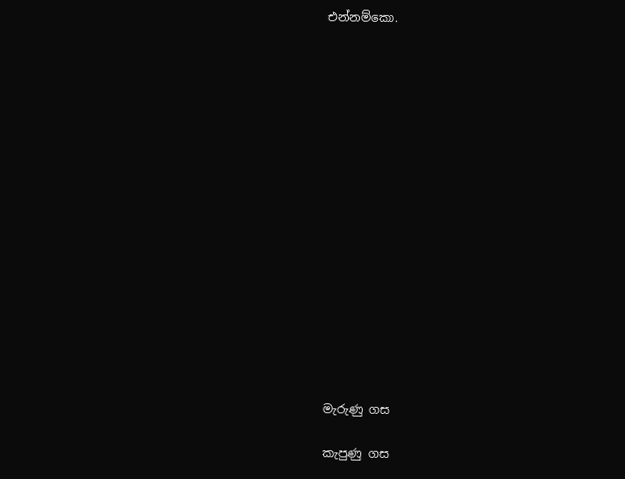එන්නම්කො.

















මැරුණු ගස

කැපුණු ගස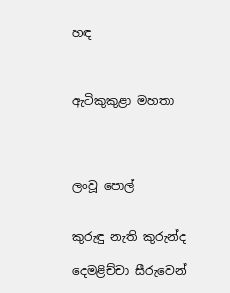හඳ



ඇටිකුකුළා මහතා




ලංවූ පොල්


කුරුඳු නැති කුරුන්ද

දෙමළිච්චා සීරුවෙන්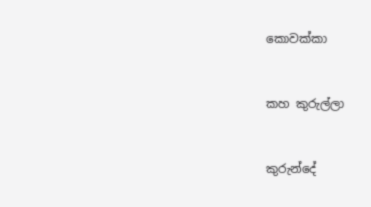කොවක්කා


කහ කුරුල්ලා


කුරුන්දේ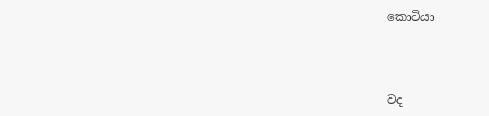කොටියා



වද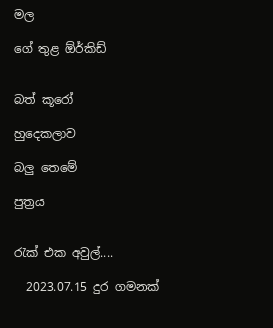මල

ගේ තුළ ඕර්කිඩ්


බත් කූරෝ

හුදෙකලාව

බලු තෙමේ

පුත්‍රය


රැක් එක අවුල්....

  2023.07.15 දුර ගමනක්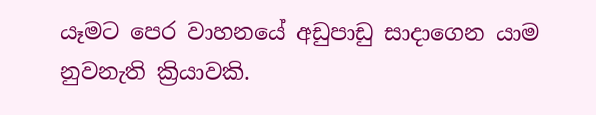යෑමට පෙර වාහනයේ අඩුපාඩු සාදාගෙන යාම නුවනැති ක්‍රියාවකි.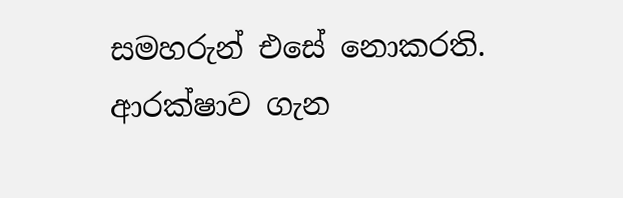සමහරුන් එසේ නොකරති. ආරක්ෂාව ගැන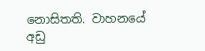නොසිතති. වාහනයේ අඩු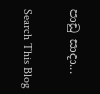පාඩු සාදා...

Search This Blog